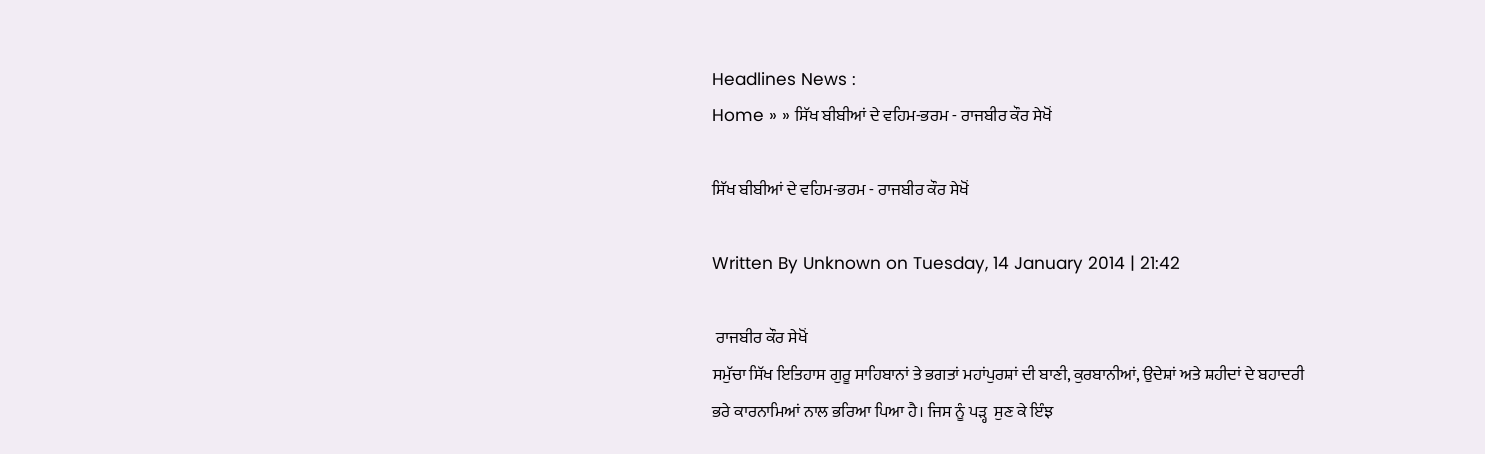Headlines News :
Home » » ਸਿੱਖ ਬੀਬੀਆਂ ਦੇ ਵਹਿਮ-ਭਰਮ - ਰਾਜਬੀਰ ਕੌਰ ਸੇਖੋਂ

ਸਿੱਖ ਬੀਬੀਆਂ ਦੇ ਵਹਿਮ-ਭਰਮ - ਰਾਜਬੀਰ ਕੌਰ ਸੇਖੋਂ

Written By Unknown on Tuesday, 14 January 2014 | 21:42

 ਰਾਜਬੀਰ ਕੌਰ ਸੇਖੋਂ
ਸਮੁੱਚਾ ਸਿੱਖ ਇਤਿਹਾਸ ਗੁਰੂ ਸਾਹਿਬਾਨਾਂ ਤੇ ਭਗਤਾਂ ਮਹਾਂਪੁਰਸ਼ਾਂ ਦੀ ਬਾਣੀ, ਕੁਰਬਾਨੀਆਂ, ਉਦੇਸ਼ਾਂ ਅਤੇ ਸ਼ਹੀਦਾਂ ਦੇ ਬਹਾਦਰੀ ਭਰੇ ਕਾਰਨਾਮਿਆਂ ਨਾਲ ਭਰਿਆ ਪਿਆ ਹੈ। ਜਿਸ ਨੂੰ ਪੜ੍ਹ  ਸੁਣ ਕੇ ਇੰਝ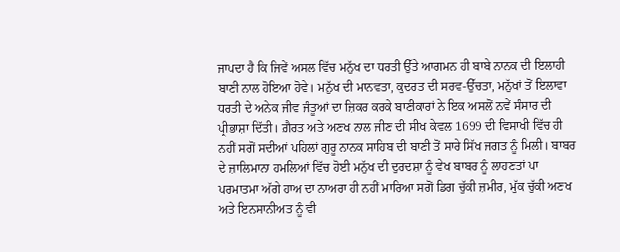ਜਾਪਦਾ ਹੈ ਕਿ ਜਿਵੇਂ ਅਸਲ ਵਿੱਚ ਮਨੁੱਖ ਦਾ ਧਰਤੀ ਉੱਤੇ ਆਗਮਨ ਹੀ ਬਾਬੇ ਨਾਨਕ ਦੀ ਇਲਾਹੀ ਬਾਣੀ ਨਾਲ ਹੋਇਆ ਹੋਵੇ। ਮਨੁੱਖ ਦੀ ਮਾਨਵਤਾ, ਕੁਦਰਤ ਦੀ ਸਰਵ-ਉੱਚਤਾ, ਮਨੁੱਖਾਂ ਤੋਂ ਇਲਾਵਾ ਧਰਤੀ ਦੇ ਅਨੇਕ ਜੀਵ ਜੰਤੂਆਂ ਦਾ ਜ਼ਿਕਰ ਕਰਕੇ ਬਾਣੀਕਾਰਾਂ ਨੇ ਇਕ ਅਸਲੋਂ ਨਵੇਂ ਸੰਸਾਰ ਦੀ ਪ੍ਰੀਭਾਸ਼ਾ ਦਿੱਤੀ। ਗ਼ੈਰਤ ਅਤੇ ਅਣਖ ਨਾਲ ਜੀਣ ਦੀ ਸੀਖ ਕੇਵਲ 1699 ਦੀ ਵਿਸਾਖੀ ਵਿੱਚ ਹੀ ਨਹੀਂ ਸਗੋਂ ਸਦੀਆਂ ਪਹਿਲਾਂ ਗੁਰੂ ਨਾਨਕ ਸਾਹਿਬ ਦੀ ਬਾਣੀ ਤੋਂ ਸਾਰੇ ਸਿੱਖ ਜਗਤ ਨੂੰ ਮਿਲੀ। ਬਾਬਰ ਦੇ ਜ਼ਾਲਿਮਾਨਾ ਹਮਲਿਆਂ ਵਿੱਚ ਹੋਈ ਮਨੁੱਖ ਦੀ ਦੁਰਦਸ਼ਾ ਨੂੰ ਵੇਖ ਬਾਬਰ ਨੂੰ ਲਾਹਣਤਾਂ ਪਾ ਪਰਮਾਤਮਾ ਅੱਗੇ ਹਾਅ ਦਾ ਨਾਅਰਾ ਹੀ ਨਹੀਂ ਮਾਰਿਆ ਸਗੋਂ ਡਿਗ ਚੁੱਕੀ ਜ਼ਮੀਰ, ਮੁੱਕ ਚੁੱਕੀ ਅਣਖ ਅਤੇ ਇਨਸਾਨੀਅਤ ਨੂੰ ਵੀ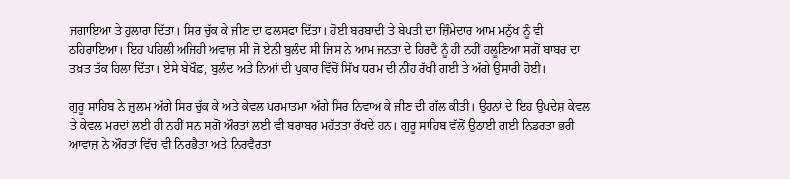ਜਗਾਇਆ ਤੇ ਹੁਲਾਰਾ ਦਿੱਤਾ। ਸਿਰ ਚੁੱਕ ਕੇ ਜੀਣ ਦਾ ਫਲਸਫਾ ਦਿੱਤਾ। ਹੋਈ ਬਰਬਾਦੀ ਤੇ ਬੇਪਤੀ ਦਾ ਜ਼ਿੰਮੇਦਾਰ ਆਮ ਮਨੁੱਖ ਨੂੰ ਵੀ ਠਹਿਰਾਇਆ। ਇਹ ਪਹਿਲੀ ਅਜਿਹੀ ਅਵਾਜ਼ ਸੀ ਜੋ ਏਨੀ ਬੁਲੰਦ ਸੀ ਜਿਸ ਨੇ ਆਮ ਜਨਤਾ ਦੇ ਹਿਰਦੈ ਨੂੰ ਹੀ ਨਹੀਂ ਹਲੂਣਿਆ ਸਗੋਂ ਬਾਬਰ ਦਾ ਤਖ਼ਤ ਤੱਕ ਹਿਲਾ ਦਿੱਤਾ। ਏਸੇ ਬੇਖੌਫ਼, ਬੁਲੰਦ ਅਤੇ ਨਿਆਂ ਦੀ ਪੁਕਾਰ ਵਿੱਚੋਂ ਸਿੱਖ ਧਰਮ ਦੀ ਨੀਂਹ ਰੱਖੀ ਗਈ ਤੇ ਅੱਗੇ ਉਸਾਰੀ ਹੋਈ।

ਗੁਰੂ ਸਾਹਿਬ ਨੇ ਜ਼ੁਲਮ ਅੱਗੇ ਸਿਰ ਚੁੱਕ ਕੇ ਅਤੇ ਕੇਵਲ ਪਰਮਾਤਮਾ ਅੱਗੇ ਸਿਰ ਨਿਵਾਅ ਕੇ ਜੀਣ ਦੀ ਗੱਲ ਕੀਤੀ। ਉਹਨਾਂ ਦੇ ਇਹ ਉਪਦੇਸ਼ ਕੇਵਲ ਤੇ ਕੇਵਲ ਮਰਦਾਂ ਲਈ ਹੀ ਨਹੀਂ ਸਨ ਸਗੋਂ ਔਰਤਾਂ ਲਈ ਵੀ ਬਰਾਬਰ ਮਹੱਤਤਾ ਰੱਖਦੇ ਹਨ। ਗੁਰੂ ਸਾਹਿਬ ਵੱਲੋਂ ਉਠਾਈ ਗਈ ਨਿਡਰਤਾ ਭਰੀ ਆਵਾਜ਼ ਨੇ ਔਰਤਾਂ ਵਿੱਚ ਵੀ ਨਿਰਭੈਤਾ ਅਤੇ ਨਿਰਵੈਰਤਾ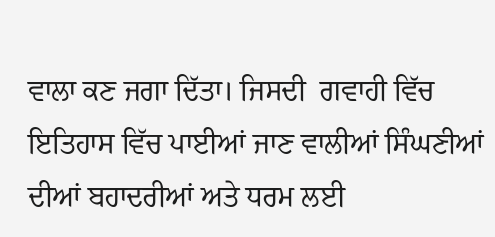ਵਾਲਾ ਕਣ ਜਗਾ ਦਿੱਤਾ। ਜਿਸਦੀ  ਗਵਾਹੀ ਵਿੱਚ ਇਤਿਹਾਸ ਵਿੱਚ ਪਾਈਆਂ ਜਾਣ ਵਾਲੀਆਂ ਸਿੰਘਣੀਆਂ ਦੀਆਂ ਬਹਾਦਰੀਆਂ ਅਤੇ ਧਰਮ ਲਈ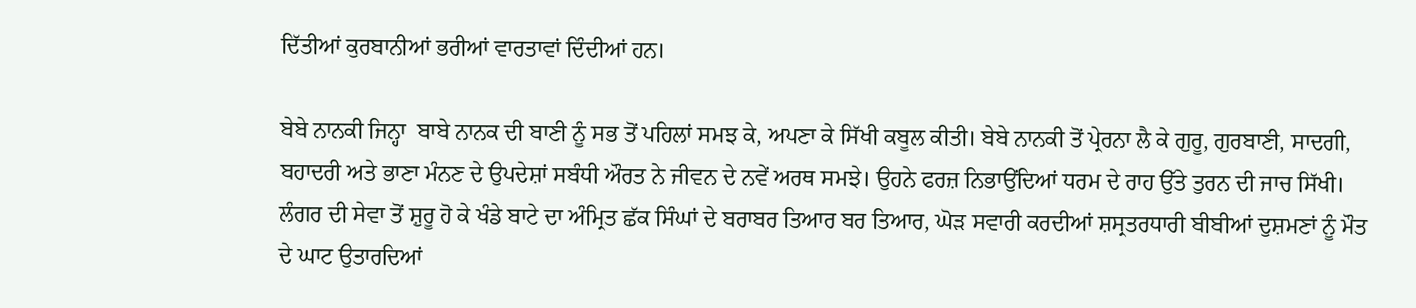ਦਿੱਤੀਆਂ ਕੁਰਬਾਨੀਆਂ ਭਰੀਆਂ ਵਾਰਤਾਵਾਂ ਦਿੰਦੀਆਂ ਹਨ।

ਬੇਬੇ ਨਾਨਕੀ ਜਿਨ੍ਹਾ  ਬਾਬੇ ਨਾਨਕ ਦੀ ਬਾਣੀ ਨੂੰ ਸਭ ਤੋਂ ਪਹਿਲਾਂ ਸਮਝ ਕੇ, ਅਪਣਾ ਕੇ ਸਿੱਖੀ ਕਬੂਲ ਕੀਤੀ। ਬੇਬੇ ਨਾਨਕੀ ਤੋਂ ਪ੍ਰੇਰਨਾ ਲੈ ਕੇ ਗੁਰੂ, ਗੁਰਬਾਣੀ, ਸਾਦਗੀ, ਬਹਾਦਰੀ ਅਤੇ ਭਾਣਾ ਮੰਨਣ ਦੇ ਉਪਦੇਸ਼ਾਂ ਸਬੰਧੀ ਔਰਤ ਨੇ ਜੀਵਨ ਦੇ ਨਵੇਂ ਅਰਥ ਸਮਝੇ। ਉਹਨੇ ਫਰਜ਼ ਨਿਭਾਉਂਦਿਆਂ ਧਰਮ ਦੇ ਰਾਹ ਉੱਤੇ ਤੁਰਨ ਦੀ ਜਾਚ ਸਿੱਖੀ। ਲੰਗਰ ਦੀ ਸੇਵਾ ਤੋਂ ਸ਼ੁਰੂ ਹੋ ਕੇ ਖੰਡੇ ਬਾਟੇ ਦਾ ਅੰਮ੍ਰਿਤ ਛੱਕ ਸਿੰਘਾਂ ਦੇ ਬਰਾਬਰ ਤਿਆਰ ਬਰ ਤਿਆਰ, ਘੋੜ ਸਵਾਰੀ ਕਰਦੀਆਂ ਸ਼ਸ੍ਰਤਰਧਾਰੀ ਬੀਬੀਆਂ ਦੁਸ਼ਮਣਾਂ ਨੂੰ ਮੌਤ ਦੇ ਘਾਟ ਉਤਾਰਦਿਆਂ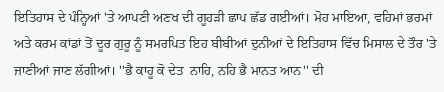ਇਤਿਹਾਸ ਦੇ ਪੰਨ੍ਹਿਆਂ 'ਤੇ ਆਪਣੀ ਅਣਖ ਦੀ ਗੂਹੜੀ ਛਾਪ ਛੱਡ ਗਈਆਂ। ਮੋਹ ਮਾਇਆ, ਵਹਿਮਾਂ ਭਰਮਾਂ ਅਤੇ ਕਰਮ ਕਾਂਡਾਂ ਤੋਂ ਦੂਰ ਗੁਰੂ ਨੂੰ ਸਮਰਪਿਤ ਇਹ ਬੀਬੀਆਂ ਦੁਨੀਆਂ ਦੇ ਇਤਿਹਾਸ ਵਿੱਚ ਮਿਸਾਲ ਦੇ ਤੌਰ 'ਤੇ ਜਾਣੀਆਂ ਜਾਣ ਲੱਗੀਆਂ। ''ਭੈ ਕਾਹੂ ਕੋ ਦੇਤ  ਨਾਹਿ, ਨਹਿ ਭੈ ਮਾਨਤ ਆਨ'' ਦੀ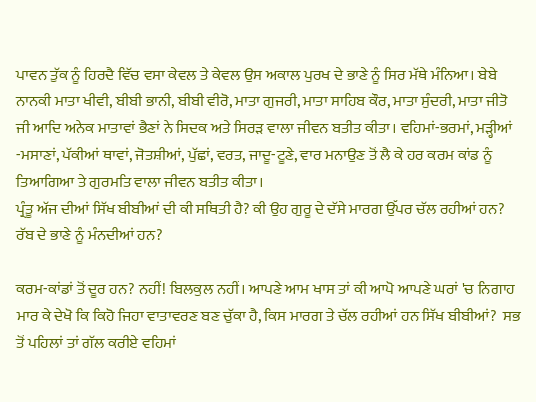ਪਾਵਨ ਤੁੱਕ ਨੂੰ ਹਿਰਦੈ ਵਿੱਚ ਵਸਾ ਕੇਵਲ ਤੇ ਕੇਵਲ ਉਸ ਅਕਾਲ ਪੁਰਖ ਦੇ ਭਾਣੇ ਨੂੰ ਸਿਰ ਮੱਥੇ ਮੰਨਿਆ। ਬੇਬੇ ਨਾਨਕੀ ਮਾਤਾ ਖੀਵੀ, ਬੀਬੀ ਭਾਨੀ, ਬੀਬੀ ਵੀਰੋ, ਮਾਤਾ ਗੁਜਰੀ, ਮਾਤਾ ਸਾਹਿਬ ਕੌਰ, ਮਾਤਾ ਸੁੰਦਰੀ, ਮਾਤਾ ਜੀਤੋ ਜੀ ਆਦਿ ਅਨੇਕ ਮਾਤਾਵਾਂ ਭੈਣਾਂ ਨੇ ਸਿਦਕ ਅਤੇ ਸਿਰੜ ਵਾਲਾ ਜੀਵਨ ਬਤੀਤ ਕੀਤਾ। ਵਹਿਮਾਂ-ਭਰਮਾਂ, ਮੜ੍ਹੀਆਂ -ਮਸਾਣਾਂ, ਪੱਕੀਆਂ ਥਾਵਾਂ, ਜੋਤਸ਼ੀਆਂ, ਪੁੱਛਾਂ, ਵਰਤ, ਜਾਦੂ-ਟੂਣੇ, ਵਾਰ ਮਨਾਉਣ ਤੋਂ ਲੈ ਕੇ ਹਰ ਕਰਮ ਕਾਂਡ ਨੂੰ ਤਿਆਗਿਆ ਤੇ ਗੁਰਮਤਿ ਵਾਲਾ ਜੀਵਨ ਬਤੀਤ ਕੀਤਾ।
ਪ੍ਰੰਤੂ ਅੱਜ ਦੀਆਂ ਸਿੱਖ ਬੀਬੀਆਂ ਦੀ ਕੀ ਸਥਿਤੀ ਹੈ? ਕੀ ਉਹ ਗੁਰੂ ਦੇ ਦੱਸੇ ਮਾਰਗ ਉੱਪਰ ਚੱਲ ਰਹੀਆਂ ਹਨ? ਰੱਬ ਦੇ ਭਾਣੇ ਨੂੰ ਮੰਨਦੀਆਂ ਹਨ?

ਕਰਮ-ਕਾਂਡਾਂ ਤੋਂ ਦੂਰ ਹਨ? ਨਹੀਂ! ਬਿਲਕੁਲ ਨਹੀਂ। ਆਪਣੇ ਆਮ ਖਾਸ ਤਾਂ ਕੀ ਆਪੋ ਆਪਣੇ ਘਰਾਂ 'ਚ ਨਿਗਾਹ ਮਾਰ ਕੇ ਦੇਖੋ ਕਿ ਕਿਹੋ ਜਿਹਾ ਵਾਤਾਵਰਣ ਬਣ ਚੁੱਕਾ ਹੈ, ਕਿਸ ਮਾਰਗ ਤੇ ਚੱਲ ਰਹੀਆਂ ਹਨ ਸਿੱਖ ਬੀਬੀਆਂ?  ਸਭ ਤੋਂ ਪਹਿਲਾਂ ਤਾਂ ਗੱਲ ਕਰੀਏ ਵਹਿਮਾਂ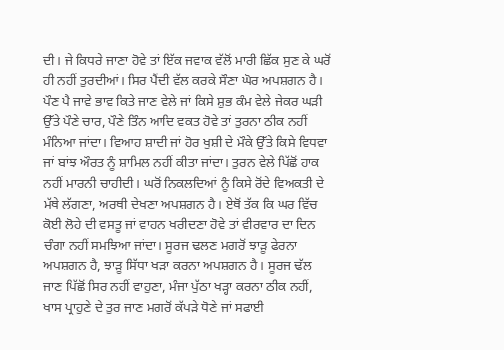ਦੀ। ਜੇ ਕਿਧਰੇ ਜਾਣਾ ਹੋਵੇ ਤਾਂ ਇੱਕ ਜਵਾਕ ਵੱਲੋਂ ਮਾਰੀ ਛਿੱਕ ਸੁਣ ਕੇ ਘਰੋਂ ਹੀ ਨਹੀਂ ਤੁਰਦੀਆਂ। ਸਿਰ ਪੈਂਦੀ ਵੱਲ ਕਰਕੇ ਸੌਣਾ ਘੋਰ ਅਪਸ਼ਗਨ ਹੈ। ਪੌਣ ਪੈ ਜਾਵੇ ਭਾਵ ਕਿਤੇ ਜਾਣ ਵੇਲੇ ਜਾਂ ਕਿਸੇ ਸ਼ੁਭ ਕੰਮ ਵੇਲੇ ਜੇਕਰ ਘੜੀ ਉੱਤੇ ਪੌਣੇ ਚਾਰ, ਪੌਣੇ ਤਿੰਨ ਆਦਿ ਵਕਤ ਹੋਵੇ ਤਾਂ ਤੁਰਨਾ ਠੀਕ ਨਹੀਂ ਮੰਨਿਆ ਜਾਂਦਾ। ਵਿਆਹ ਸ਼ਾਦੀ ਜਾਂ ਹੋਰ ਖੁਸ਼ੀ ਦੇ ਮੌਕੇ ਉੱਤੇ ਕਿਸੇ ਵਿਧਵਾ ਜਾਂ ਬਾਂਝ ਔਰਤ ਨੂੰ ਸ਼ਾਮਿਲ ਨਹੀਂ ਕੀਤਾ ਜਾਂਦਾ। ਤੁਰਨ ਵੇਲੇ ਪਿੱਛੋਂ ਹਾਕ ਨਹੀਂ ਮਾਰਨੀ ਚਾਹੀਦੀ। ਘਰੋਂ ਨਿਕਲਦਿਆਂ ਨੂੰ ਕਿਸੇ ਰੋਂਦੇ ਵਿਅਕਤੀ ਦੇ ਮੱਥੇ ਲੱਗਣਾ, ਅਰਥੀ ਦੇਖਣਾ ਅਪਸ਼ਗਨ ਹੈ। ਏਥੋਂ ਤੱਕ ਕਿ ਘਰ ਵਿੱਚ ਕੋਈ ਲੋਹੇ ਦੀ ਵਸਤੂ ਜਾਂ ਵਾਹਨ ਖਰੀਦਣਾ ਹੋਵੇ ਤਾਂ ਵੀਰਵਾਰ ਦਾ ਦਿਨ ਚੰਗਾ ਨਹੀਂ ਸਮਝਿਆ ਜਾਂਦਾ। ਸੂਰਜ ਢਲਣ ਮਗਰੋਂ ਝਾੜੂ ਫੇਰਨਾ ਅਪਸ਼ਗਨ ਹੈ, ਝਾੜੂ ਸਿੱਧਾ ਖੜਾ ਕਰਨਾ ਅਪਸ਼ਗਨ ਹੈ। ਸੂਰਜ ਢੱਲ ਜਾਣ ਪਿੱਛੋਂ ਸਿਰ ਨਹੀਂ ਵਾਹੁਣਾ, ਮੰਜਾ ਪੁੱਠਾ ਖੜ੍ਹਾ ਕਰਨਾ ਠੀਕ ਨਹੀਂ, ਖਾਸ ਪ੍ਰਾਹੁਣੇ ਦੇ ਤੁਰ ਜਾਣ ਮਗਰੋਂ ਕੱਪੜੇ ਧੋਣੇ ਜਾਂ ਸਫਾਈ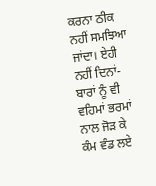ਕਰਨਾ ਠੀਕ ਨਹੀਂ ਸਮਝਿਆ ਜਾਂਦਾ। ਏਹੀ ਨਹੀਂ ਦਿਨਾਂ-ਬਾਰਾਂ ਨੂੰ ਵੀ ਵਹਿਮਾਂ ਭਰਮਾਂ ਨਾਲ ਜੋੜ ਕੇ ਕੰਮ ਵੰਡ ਲਏ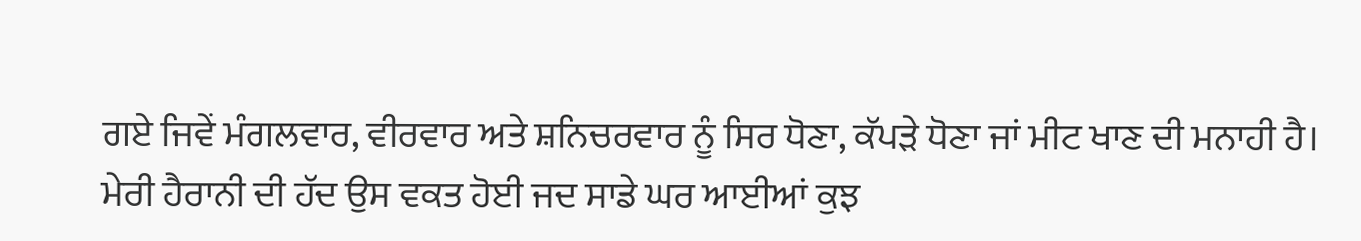ਗਏ ਜਿਵੇਂ ਮੰਗਲਵਾਰ, ਵੀਰਵਾਰ ਅਤੇ ਸ਼ਨਿਚਰਵਾਰ ਨੂੰ ਸਿਰ ਧੋਣਾ, ਕੱਪੜੇ ਧੋਣਾ ਜਾਂ ਮੀਟ ਖਾਣ ਦੀ ਮਨਾਹੀ ਹੈ। ਮੇਰੀ ਹੈਰਾਨੀ ਦੀ ਹੱਦ ਉਸ ਵਕਤ ਹੋਈ ਜਦ ਸਾਡੇ ਘਰ ਆਈਆਂ ਕੁਝ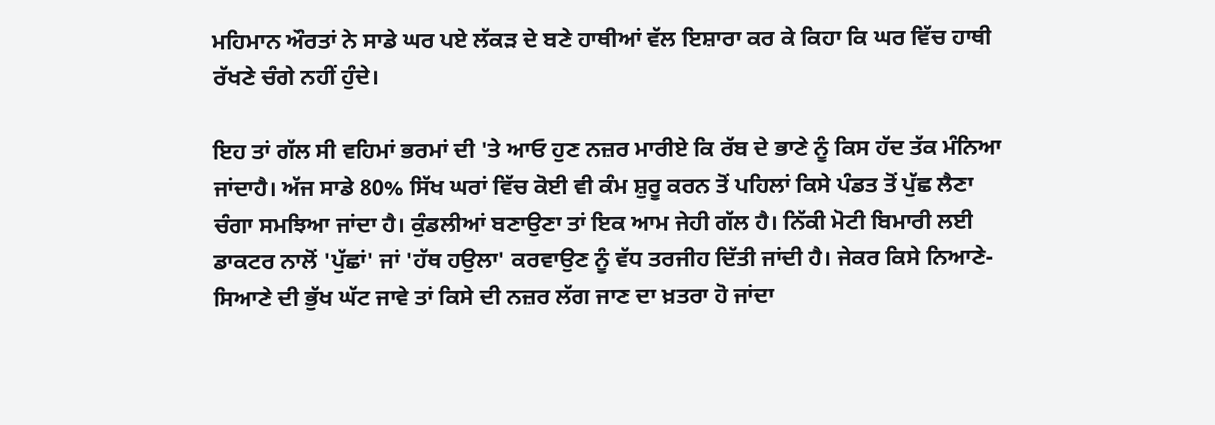ਮਹਿਮਾਨ ਔਰਤਾਂ ਨੇ ਸਾਡੇ ਘਰ ਪਏ ਲੱਕੜ ਦੇ ਬਣੇ ਹਾਥੀਆਂ ਵੱਲ ਇਸ਼ਾਰਾ ਕਰ ਕੇ ਕਿਹਾ ਕਿ ਘਰ ਵਿੱਚ ਹਾਥੀ ਰੱਖਣੇ ਚੰਗੇ ਨਹੀਂ ਹੁੰਦੇ।

ਇਹ ਤਾਂ ਗੱਲ ਸੀ ਵਹਿਮਾਂ ਭਰਮਾਂ ਦੀ 'ਤੇ ਆਓ ਹੁਣ ਨਜ਼ਰ ਮਾਰੀਏ ਕਿ ਰੱਬ ਦੇ ਭਾਣੇ ਨੂੰ ਕਿਸ ਹੱਦ ਤੱਕ ਮੰਨਿਆ ਜਾਂਦਾਹੈ। ਅੱਜ ਸਾਡੇ 80% ਸਿੱਖ ਘਰਾਂ ਵਿੱਚ ਕੋਈ ਵੀ ਕੰਮ ਸ਼ੁਰੂ ਕਰਨ ਤੋਂ ਪਹਿਲਾਂ ਕਿਸੇ ਪੰਡਤ ਤੋਂ ਪੁੱਛ ਲੈਣਾ ਚੰਗਾ ਸਮਝਿਆ ਜਾਂਦਾ ਹੈ। ਕੁੰਡਲੀਆਂ ਬਣਾਉਣਾ ਤਾਂ ਇਕ ਆਮ ਜੇਹੀ ਗੱਲ ਹੈ। ਨਿੱਕੀ ਮੋਟੀ ਬਿਮਾਰੀ ਲਈ ਡਾਕਟਰ ਨਾਲੋਂ 'ਪੁੱਛਾਂ' ਜਾਂ 'ਹੱਥ ਹਉਲਾ' ਕਰਵਾਉਣ ਨੂੰ ਵੱਧ ਤਰਜੀਹ ਦਿੱਤੀ ਜਾਂਦੀ ਹੈ। ਜੇਕਰ ਕਿਸੇ ਨਿਆਣੇ-ਸਿਆਣੇ ਦੀ ਭੁੱਖ ਘੱਟ ਜਾਵੇ ਤਾਂ ਕਿਸੇ ਦੀ ਨਜ਼ਰ ਲੱਗ ਜਾਣ ਦਾ ਖ਼ਤਰਾ ਹੋ ਜਾਂਦਾ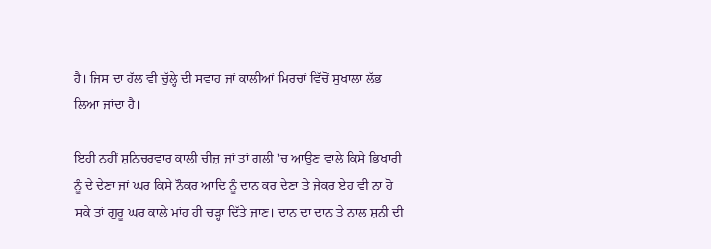ਹੈ। ਜਿਸ ਦਾ ਹੱਲ ਵੀ ਚੁੱਲ੍ਹੇ ਦੀ ਸਵਾਹ ਜਾਂ ਕਾਲੀਆਂ ਮਿਰਚਾਂ ਵਿੱਚੋਂ ਸੁਖਾਲਾ ਲੱਭ ਲਿਆ ਜਾਂਦਾ ਹੈ।

ਇਹੀ ਨਹੀਂ ਸ਼ਨਿਚਰਵਾਰ ਕਾਲੀ ਚੀਜ਼ ਜਾਂ ਤਾਂ ਗਲੀ 'ਚ ਆਉਣ ਵਾਲੇ ਕਿਸੇ ਭਿਖਾਰੀ ਨੂੰ ਦੇ ਦੇਣਾ ਜਾਂ ਘਰ ਕਿਸੇ ਨੌਕਰ ਆਦਿ ਨੂੰ ਦਾਨ ਕਰ ਦੇਣਾ ਤੇ ਜੇਕਰ ਏਹ ਵੀ ਨਾ ਹੋ ਸਕੇ ਤਾਂ ਗੁਰੂ ਘਰ ਕਾਲੇ ਮਾਂਹ ਹੀ ਚੜ੍ਹਾ ਦਿੱਤੇ ਜਾਣ। ਦਾਨ ਦਾ ਦਾਨ ਤੇ ਨਾਲ ਸ਼ਨੀ ਦੀ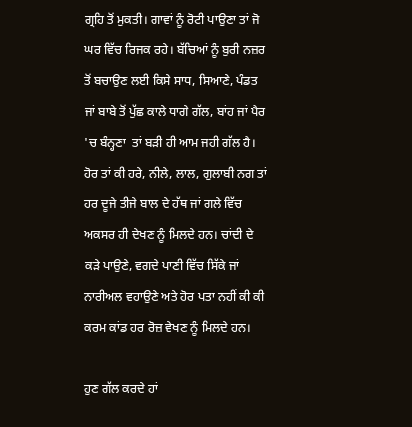ਗ੍ਰਹਿ ਤੋਂ ਮੁਕਤੀ। ਗਾਵਾਂ ਨੂੰ ਰੋਟੀ ਪਾਉਣਾ ਤਾਂ ਜੋ ਘਰ ਵਿੱਚ ਰਿਜਕ ਰਹੇ। ਬੱਚਿਆਂ ਨੂੰ ਬੁਰੀ ਨਜ਼ਰ ਤੋਂ ਬਚਾਉਣ ਲਈ ਕਿਸੇ ਸਾਧ, ਸਿਆਣੇ, ਪੰਡਤ ਜਾਂ ਬਾਬੇ ਤੋਂ ਪੁੱਛ ਕਾਲੇ ਧਾਗੇ ਗੱਲ, ਬਾਂਹ ਜਾਂ ਪੈਰ 'ਚ ਬੰਨ੍ਹਣਾ  ਤਾਂ ਬੜੀ ਹੀ ਆਮ ਜਹੀ ਗੱਲ ਹੈ। ਹੋਰ ਤਾਂ ਕੀ ਹਰੇ, ਨੀਲੇ, ਲਾਲ, ਗੁਲਾਬੀ ਨਗ ਤਾਂ ਹਰ ਦੂਜੇ ਤੀਜੇ ਬਾਲ ਦੇ ਹੱਥ ਜਾਂ ਗਲੇ ਵਿੱਚ ਅਕਸਰ ਹੀ ਦੇਖਣ ਨੂੰ ਮਿਲਦੇ ਹਨ। ਚਾਂਦੀ ਦੇ ਕੜੇ ਪਾਉਣੇ, ਵਗਦੇ ਪਾਣੀ ਵਿੱਚ ਸਿੱਕੇ ਜਾਂ ਨਾਰੀਅਲ ਵਹਾਉਣੇ ਅਤੇ ਹੋਰ ਪਤਾ ਨਹੀਂ ਕੀ ਕੀ ਕਰਮ ਕਾਂਡ ਹਰ ਰੋਜ਼ ਵੇਖਣ ਨੂੰ ਮਿਲਦੇ ਹਨ।

ਹੁਣ ਗੱਲ ਕਰਦੇ ਹਾਂ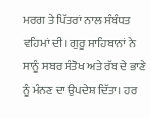ਮਰਗ ਤੇ ਪਿੱਤਰਾਂ ਨਾਲ ਸੰਬੰਧਤ ਵਹਿਮਾਂ ਦੀ। ਗੁਰੂ ਸਾਹਿਬਾਨਾਂ ਨੇ ਸਾਨੂੰ ਸਬਰ ਸੰਤੋਖ ਅਤੇ ਰੱਬ ਦੇ ਭਾਣੇ ਨੂੰ ਮੰਨਣ ਦਾ ਉਪਦੇਸ਼ ਦਿੱਤਾ। ਹਰ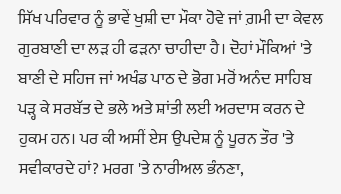ਸਿੱਖ ਪਰਿਵਾਰ ਨੂੰ ਭਾਵੇਂ ਖੁਸ਼ੀ ਦਾ ਮੌਕਾ ਹੋਵੇ ਜਾਂ ਗ਼ਮੀ ਦਾ ਕੇਵਲ ਗੁਰਬਾਣੀ ਦਾ ਲੜ ਹੀ ਫੜਨਾ ਚਾਹੀਦਾ ਹੈ। ਦੋਹਾਂ ਮੌਕਿਆਂ 'ਤੇ ਬਾਣੀ ਦੇ ਸਹਿਜ ਜਾਂ ਅਖੰਡ ਪਾਠ ਦੇ ਭੋਗ ਮਰੋਂ ਅਨੰਦ ਸਾਹਿਬ ਪੜ੍ਹ ਕੇ ਸਰਬੱਤ ਦੇ ਭਲੇ ਅਤੇ ਸ਼ਾਂਤੀ ਲਈ ਅਰਦਾਸ ਕਰਨ ਦੇ ਹੁਕਮ ਹਨ। ਪਰ ਕੀ ਅਸੀਂ ਏਸ ਉਪਦੇਸ਼ ਨੂੰ ਪੂਰਨ ਤੌਰ 'ਤੇ ਸਵੀਕਾਰਦੇ ਹਾਂ? ਮਰਗ 'ਤੇ ਨਾਰੀਅਲ ਭੰਨਣਾ,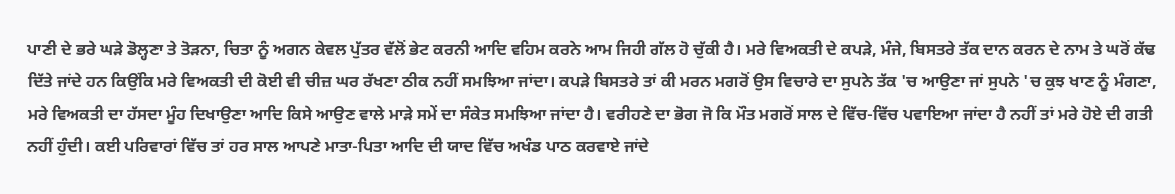ਪਾਣੀ ਦੇ ਭਰੇ ਘੜੇ ਡੋਲ੍ਹਣਾ ਤੇ ਤੋੜਨਾ, ਚਿਤਾ ਨੂੰ ਅਗਨ ਕੇਵਲ ਪੁੱਤਰ ਵੱਲੋਂ ਭੇਟ ਕਰਨੀ ਆਦਿ ਵਹਿਮ ਕਰਨੇ ਆਮ ਜਿਹੀ ਗੱਲ ਹੋ ਚੁੱਕੀ ਹੈ। ਮਰੇ ਵਿਅਕਤੀ ਦੇ ਕਪੜੇ, ਮੰਜੇ, ਬਿਸਤਰੇ ਤੱਕ ਦਾਨ ਕਰਨ ਦੇ ਨਾਮ ਤੇ ਘਰੋਂ ਕੱਢ ਦਿੱਤੇ ਜਾਂਦੇ ਹਨ ਕਿਉਂਕਿ ਮਰੇ ਵਿਅਕਤੀ ਦੀ ਕੋਈ ਵੀ ਚੀਜ਼ ਘਰ ਰੱਖਣਾ ਠੀਕ ਨਹੀਂ ਸਮਝਿਆ ਜਾਂਦਾ। ਕਪੜੇ ਬਿਸਤਰੇ ਤਾਂ ਕੀ ਮਰਨ ਮਗਰੋਂ ਉਸ ਵਿਚਾਰੇ ਦਾ ਸੁਪਨੇ ਤੱਕ 'ਚ ਆਉਣਾ ਜਾਂ ਸੁਪਨੇ 'ਚ ਕੁਝ ਖਾਣ ਨੂੰ ਮੰਗਣਾ, ਮਰੇ ਵਿਅਕਤੀ ਦਾ ਹੱਸਦਾ ਮੂੰਹ ਦਿਖਾਉਣਾ ਆਦਿ ਕਿਸੇ ਆਉਣ ਵਾਲੇ ਮਾੜੇ ਸਮੇਂ ਦਾ ਸੰਕੇਤ ਸਮਝਿਆ ਜਾਂਦਾ ਹੈ। ਵਰੀਹਣੇ ਦਾ ਭੋਗ ਜੋ ਕਿ ਮੌਤ ਮਗਰੋਂ ਸਾਲ ਦੇ ਵਿੱਚ-ਵਿੱਚ ਪਵਾਇਆ ਜਾਂਦਾ ਹੈ ਨਹੀਂ ਤਾਂ ਮਰੇ ਹੋਏ ਦੀ ਗਤੀ ਨਹੀਂ ਹੁੰਦੀ। ਕਈ ਪਰਿਵਾਰਾਂ ਵਿੱਚ ਤਾਂ ਹਰ ਸਾਲ ਆਪਣੇ ਮਾਤਾ-ਪਿਤਾ ਆਦਿ ਦੀ ਯਾਦ ਵਿੱਚ ਅਖੰਡ ਪਾਠ ਕਰਵਾਏ ਜਾਂਦੇ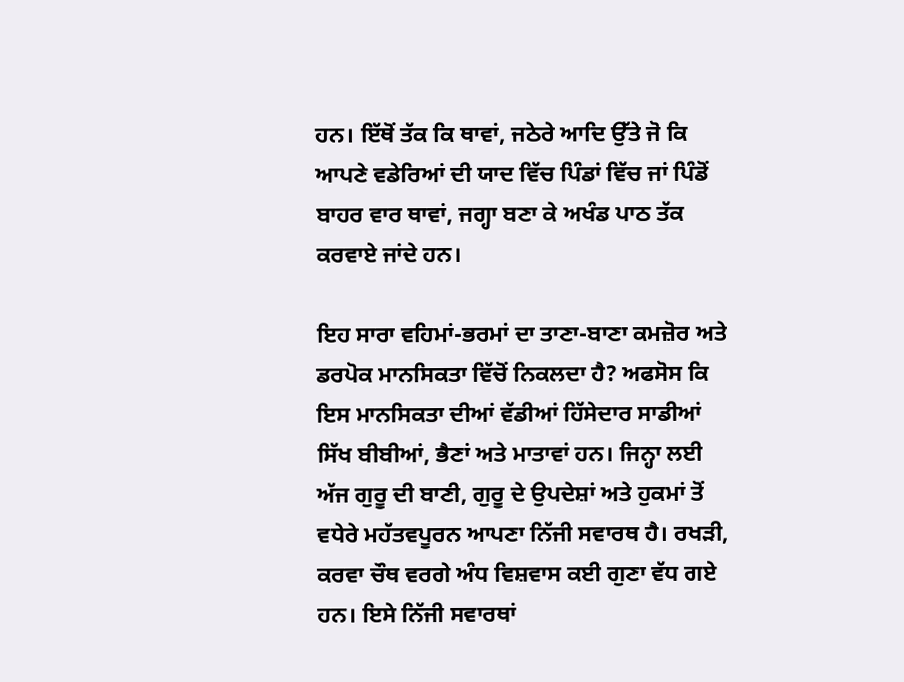ਹਨ। ਇੱਥੋਂ ਤੱਕ ਕਿ ਥਾਵਾਂ, ਜਠੇਰੇ ਆਦਿ ਉੱਤੇ ਜੋ ਕਿ ਆਪਣੇ ਵਡੇਰਿਆਂ ਦੀ ਯਾਦ ਵਿੱਚ ਪਿੰਡਾਂ ਵਿੱਚ ਜਾਂ ਪਿੰਡੋਂ ਬਾਹਰ ਵਾਰ ਥਾਵਾਂ, ਜਗ੍ਹਾ ਬਣਾ ਕੇ ਅਖੰਡ ਪਾਠ ਤੱਕ ਕਰਵਾਏ ਜਾਂਦੇ ਹਨ।

ਇਹ ਸਾਰਾ ਵਹਿਮਾਂ-ਭਰਮਾਂ ਦਾ ਤਾਣਾ-ਬਾਣਾ ਕਮਜ਼ੋਰ ਅਤੇ ਡਰਪੋਕ ਮਾਨਸਿਕਤਾ ਵਿੱਚੋਂ ਨਿਕਲਦਾ ਹੈ? ਅਫਸੋਸ ਕਿ ਇਸ ਮਾਨਸਿਕਤਾ ਦੀਆਂ ਵੱਡੀਆਂ ਹਿੱਸੇਦਾਰ ਸਾਡੀਆਂ ਸਿੱਖ ਬੀਬੀਆਂ, ਭੈਣਾਂ ਅਤੇ ਮਾਤਾਵਾਂ ਹਨ। ਜਿਨ੍ਹਾ ਲਈ ਅੱਜ ਗੁਰੂ ਦੀ ਬਾਣੀ, ਗੁਰੂ ਦੇ ਉਪਦੇਸ਼ਾਂ ਅਤੇ ਹੁਕਮਾਂ ਤੋਂ ਵਧੇਰੇ ਮਹੱਤਵਪੂਰਨ ਆਪਣਾ ਨਿੱਜੀ ਸਵਾਰਥ ਹੈ। ਰਖੜੀ, ਕਰਵਾ ਚੌਥ ਵਰਗੇ ਅੰਧ ਵਿਸ਼ਵਾਸ ਕਈ ਗੁਣਾ ਵੱਧ ਗਏ ਹਨ। ਇਸੇ ਨਿੱਜੀ ਸਵਾਰਥਾਂ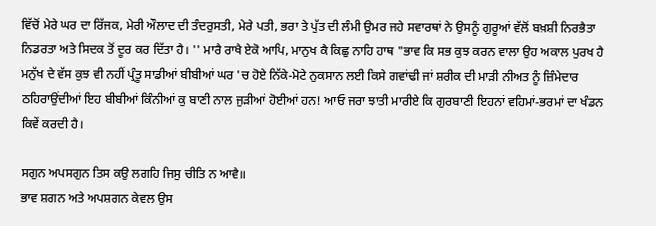ਵਿੱਚੋਂ ਮੇਰੇ ਘਰ ਦਾ ਰਿੱਜਕ, ਮੇਰੀ ਔਲਾਦ ਦੀ ਤੰਦਰੁਸਤੀ, ਮੇਰੇ ਪਤੀ, ਭਰਾ ਤੇ ਪੁੱਤ ਦੀ ਲੰਮੀ ਉਮਰ ਜਹੇ ਸਵਾਰਥਾਂ ਨੇ ਉਸਨੂੰ ਗੁਰੂਆਂ ਵੱਲੋਂ ਬਖ਼ਸ਼ੀ ਨਿਰਭੈਤਾ ਨਿਡਰਤਾ ਅਤੇ ਸਿਦਕ ਤੋਂ ਦੂਰ ਕਰ ਦਿੱਤਾ ਹੈ। '' ਮਾਰੈ ਰਾਖੈ ਏਕੋ ਆਪਿ, ਮਾਨੁਖ ਕੈ ਕਿਛੁ ਨਾਹਿ ਹਾਥ "ਭਾਵ ਕਿ ਸਭ ਕੁਝ ਕਰਨ ਵਾਲਾ ਉਹ ਅਕਾਲ ਪੁਰਖ ਹੈ ਮਨੁੱਖ ਦੇ ਵੱਸ ਕੁਝ ਵੀ ਨਹੀਂ ਪ੍ਰੰਤੂ ਸਾਡੀਆਂ ਬੀਬੀਆਂ ਘਰ 'ਚ ਹੋਏ ਨਿੱਕੇ-ਮੋਟੇ ਨੁਕਸਾਨ ਲਈ ਕਿਸੇ ਗਵਾਂਢੀ ਜਾਂ ਸ਼ਰੀਕ ਦੀ ਮਾੜੀ ਨੀਅਤ ਨੂੰ ਜ਼ਿੰਮੇਦਾਰ ਠਹਿਰਾਉਂਦੀਆਂ ਇਹ ਬੀਬੀਆਂ ਕਿੰਨੀਆਂ ਕੁ ਬਾਣੀ ਨਾਲ ਜੁੜੀਆਂ ਹੋਈਆਂ ਹਨ! ਆਓ ਜਰਾ ਝਾਤੀ ਮਾਰੀਏ ਕਿ ਗੁਰਬਾਣੀ ਇਹਨਾਂ ਵਹਿਮਾਂ-ਭਰਮਾਂ ਦਾ ਖੰਡਨ ਕਿਵੇਂ ਕਰਦੀ ਹੈ।

ਸਗੁਨ ਅਪਸਗੁਨ ਤਿਸ ਕਉ ਲਗਹਿ ਜਿਸੁ ਚੀਤਿ ਨ ਆਵੈ॥
ਭਾਵ ਸ਼ਗਨ ਅਤੇ ਅਪਸ਼ਗਨ ਕੇਵਲ ਉਸ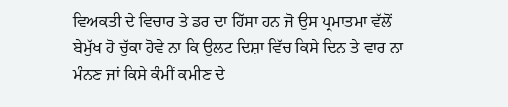ਵਿਅਕਤੀ ਦੇ ਵਿਚਾਰ ਤੇ ਡਰ ਦਾ ਹਿੱਸਾ ਹਨ ਜੋ ਉਸ ਪ੍ਰਮਾਤਮਾ ਵੱਲੋਂ ਬੇਮੁੱਖ ਹੋ ਚੁੱਕਾ ਹੋਵੇ ਨਾ ਕਿ ਉਲਟ ਦਿਸ਼ਾ ਵਿੱਚ ਕਿਸੇ ਦਿਨ ਤੇ ਵਾਰ ਨਾ ਮੰਨਣ ਜਾਂ ਕਿਸੇ ਕੰਮੀਂ ਕਮੀਣ ਦੇ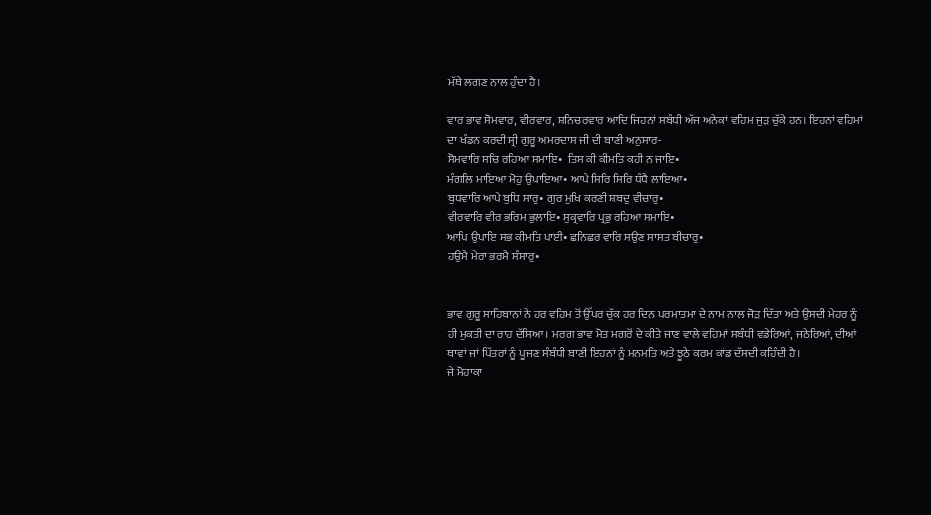ਮੱਥੇ ਲਗਣ ਨਾਲ ਹੁੰਦਾ ਹੈ।

ਵਾਰ ਭਾਵ ਸੋਮਵਾਰ, ਵੀਰਵਾਰ, ਸ਼ਨਿਚਰਵਾਰ ਆਦਿ ਜਿਹਨਾਂ ਸਬੰਧੀ ਅੱਜ ਅਨੇਕਾਂ ਵਹਿਮ ਜੁੜ ਚੁੱਕੇ ਹਨ। ਇਹਨਾਂ ਵਹਿਮਾਂ ਦਾ ਖੰਡਨ ਕਰਦੀ ਸ੍ਰੀ ਗੁਰੂ ਅਮਰਦਾਸ ਜੀ ਦੀ ਬਾਣੀ ਅਨੁਸਾਰ-
ਸੋਮਵਾਰਿ ਸਚਿ ਰਹਿਆ ਸਮਾਇ•  ਤਿਸ ਕੀ ਕੀਮਤਿ ਕਹੀ ਨ ਜਾਇ•
ਮੰਗਲਿ ਮਾਇਆ ਮੋਹੁ ਉਪਾਇਆ• ਆਪੇ ਸਿਰਿ ਸਿਰਿ ਧੰਧੈ ਲਾਇਆ•
ਬੁਧਵਾਰਿ ਆਪੇ ਬੁਧਿ ਸਾਰੁ• ਗੁਰ ਮੁਖਿ ਕਰਣੀ ਸ਼ਬਦੁ ਵੀਚਾਰੁ•
ਵੀਰਵਾਰਿ ਵੀਰ ਭਰਿਮ ਭੁਲਾਇ• ਸੁਕ੍ਰਵਾਰਿ ਪ੍ਰਭੁ ਰਹਿਆ ਸਮਾਇ•
ਆਪਿ ਉਪਾਇ ਸਭ ਕੀਮਤਿ ਪਾਈ• ਛਨਿਛਰ ਵਾਰਿ ਸਉਣ ਸਾਸਤ ਬੀਚਾਰੁ•
ਹਉਮੈ ਮੇਰਾ ਭਰਮੈ ਸੰਸਾਰੁ•


ਭਾਵ ਗੁਰੂ ਸਾਹਿਬਾਨਾਂ ਨੇ ਹਰ ਵਹਿਮ ਤੋਂ ਉੱਪਰ ਚੁੱਕ ਹਰ ਦਿਨ ਪਰਮਾਤਮਾ ਦੇ ਨਾਮ ਨਾਲ ਜੋੜ ਦਿੱਤਾ ਅਤੇ ਉਸਦੀ ਮੇਹਰ ਨੂੰ ਹੀ ਮੁਕਤੀ ਦਾ ਰਾਹ ਦੱਸਿਆ। ਮਰਗ ਭਾਵ ਮੋਤ ਮਗਰੋਂ ਦੇ ਕੀਤੇ ਜਾਣ ਵਾਲੇ ਵਹਿਮਾਂ ਸਬੰਧੀ ਵਡੇਰਿਆਂ, ਜਠੇਰਿਆਂ, ਦੀਆਂ ਥਾਵਾਂ ਜਾਂ ਪਿੱਤਰਾਂ ਨੂੰ ਪੂਜਣ ਸੰਬੰਧੀ ਬਾਣੀ ਇਹਨਾਂ ਨੂੰ ਮਨਮਤਿ ਅਤੇ ਝੂਠੇ ਕਰਮ ਕਾਂਡ ਦੱਸਦੀ ਕਹਿੰਦੀ ਹੈ।
ਜੇ ਮੋਹਾਕਾ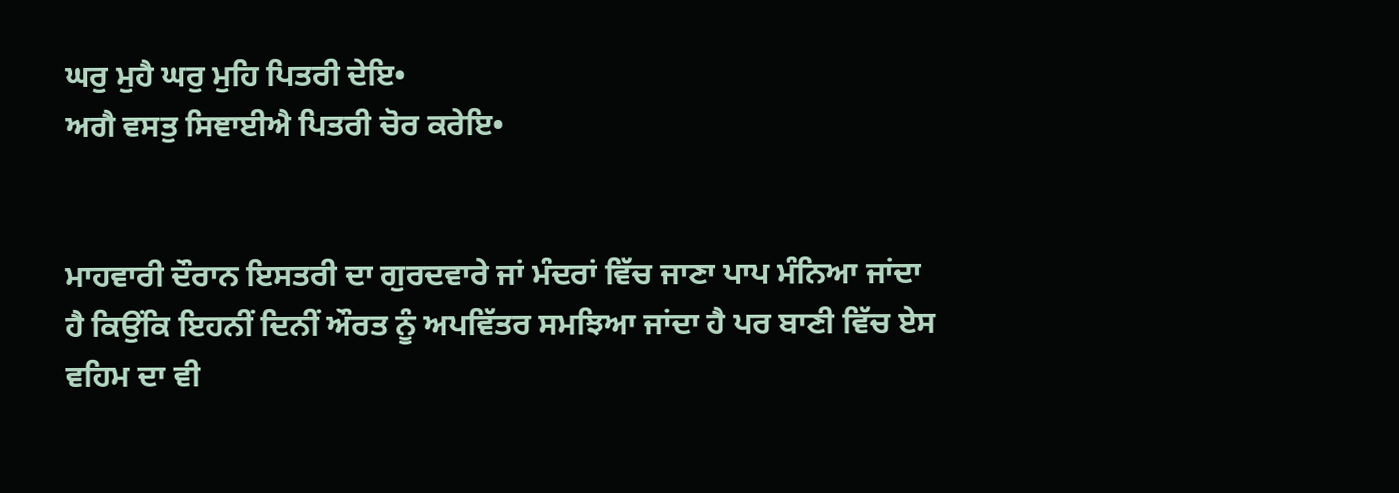ਘਰੁ ਮੁਹੈ ਘਰੁ ਮੁਹਿ ਪਿਤਰੀ ਦੇਇ•
ਅਗੈ ਵਸਤੁ ਸਿਞਾਈਐ ਪਿਤਰੀ ਚੋਰ ਕਰੇਇ•


ਮਾਹਵਾਰੀ ਦੌਰਾਨ ਇਸਤਰੀ ਦਾ ਗੁਰਦਵਾਰੇ ਜਾਂ ਮੰਦਰਾਂ ਵਿੱਚ ਜਾਣਾ ਪਾਪ ਮੰਨਿਆ ਜਾਂਦਾ ਹੈ ਕਿਉਂਕਿ ਇਹਨੀਂ ਦਿਨੀਂ ਔਰਤ ਨੂੰ ਅਪਵਿੱਤਰ ਸਮਝਿਆ ਜਾਂਦਾ ਹੈ ਪਰ ਬਾਣੀ ਵਿੱਚ ਏਸ ਵਹਿਮ ਦਾ ਵੀ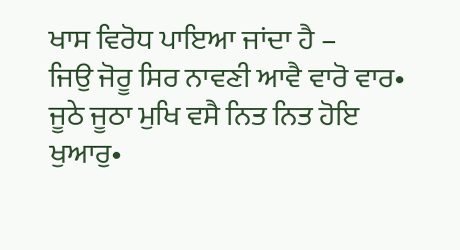ਖਾਸ ਵਿਰੋਧ ਪਾਇਆ ਜਾਂਦਾ ਹੈ –
ਜਿਉ ਜੋਰੂ ਸਿਰ ਨਾਵਣੀ ਆਵੈ ਵਾਰੋ ਵਾਰ•
ਜੂਠੇ ਜੂਠਾ ਮੁਖਿ ਵਸੈ ਨਿਤ ਨਿਤ ਹੋਇ ਖੁਆਰੁ•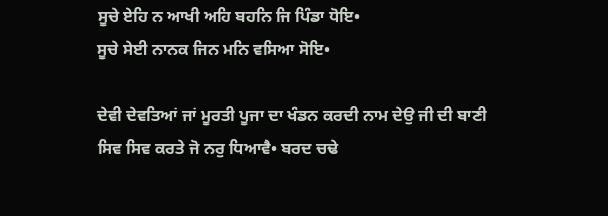ਸੂਚੇ ਏਹਿ ਨ ਆਖੀ ਅਹਿ ਬਹਨਿ ਜਿ ਪਿੰਡਾ ਧੋਇ•
ਸੂਚੇ ਸੇਈ ਨਾਨਕ ਜਿਨ ਮਨਿ ਵਸਿਆ ਸੋਇ•

ਦੇਵੀ ਦੇਵਤਿਆਂ ਜਾਂ ਮੂਰਤੀ ਪੂਜਾ ਦਾ ਖੰਡਨ ਕਰਦੀ ਨਾਮ ਦੇਉ ਜੀ ਦੀ ਬਾਣੀ
ਸਿਵ ਸਿਵ ਕਰਤੇ ਜੋ ਨਰੁ ਧਿਆਵੈ• ਬਰਦ ਚਢੇ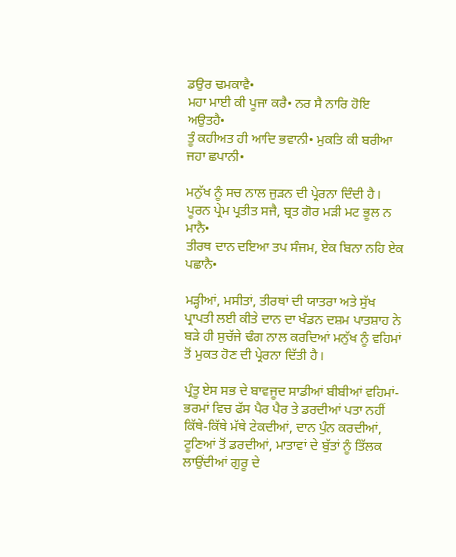ਡਉਰ ਢਮਕਾਵੈ•
ਮਹਾ ਮਾਈ ਕੀ ਪੂਜਾ ਕਰੈ• ਨਰ ਸੈ ਨਾਰਿ ਹੋਇ ਅਉਤਹੈ•
ਤੂੰ ਕਹੀਅਤ ਹੀ ਆਦਿ ਭਵਾਨੀ• ਮੁਕਤਿ ਕੀ ਬਰੀਆ ਜਹਾ ਛਪਾਨੀ•

ਮਨੁੱਖ ਨੂੰ ਸਚ ਨਾਲ ਜੁੜਨ ਦੀ ਪ੍ਰੇਰਨਾ ਦਿੰਦੀ ਹੈ।
ਪੂਰਨ ਪ੍ਰੇਮ ਪ੍ਰਤੀਤ ਸਜੈ, ਬ੍ਰਤ ਗੋਰ ਮੜੀ ਮਟ ਭੂਲ ਨ ਮਾਨੈ•
ਤੀਰਥ ਦਾਨ ਦਇਆ ਤਪ ਸੰਜਮ, ਏਕ ਬਿਨਾ ਨਹਿ ਏਕ ਪਛਾਨੈ•

ਮੜ੍ਹੀਆਂ, ਮਸੀਤਾਂ, ਤੀਰਥਾਂ ਦੀ ਯਾਤਰਾ ਅਤੇ ਸੁੱਖ ਪ੍ਰਾਪਤੀ ਲਈ ਕੀਤੇ ਦਾਨ ਦਾ ਖੰਡਨ ਦਸ਼ਮ ਪਾਤਸ਼ਾਹ ਨੇ ਬੜੇ ਹੀ ਸੁਚੱਜੇ ਢੰਗ ਨਾਲ ਕਰਦਿਆਂ ਮਨੁੱਖ ਨੂੰ ਵਹਿਮਾਂ ਤੋਂ ਮੁਕਤ ਹੋਣ ਦੀ ਪ੍ਰੇਰਨਾ ਦਿੱਤੀ ਹੈ।

ਪ੍ਰੰਤੂ ਏਸ ਸਭ ਦੇ ਬਾਵਜੂਦ ਸਾਡੀਆਂ ਬੀਬੀਆਂ ਵਹਿਮਾਂ-ਭਰਮਾਂ ਵਿਚ ਫੱਸ ਪੈਰ ਪੈਰ ਤੇ ਡਰਦੀਆਂ ਪਤਾ ਨਹੀਂ ਕਿੱਥੇ-ਕਿੱਥੇ ਮੱਥੇ ਟੇਕਦੀਆਂ, ਦਾਨ ਪੁੰਨ ਕਰਦੀਆਂ, ਟੂਣਿਆਂ ਤੋਂ ਡਰਦੀਆਂ, ਮਾਤਾਵਾਂ ਦੇ ਬੁੱਤਾਂ ਨੂੰ ਤਿੱਲਕ ਲਾਉਂਦੀਆਂ ਗੁਰੂ ਦੇ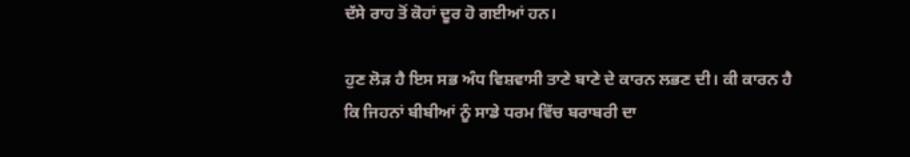ਦੱਸੇ ਰਾਹ ਤੋਂ ਕੋਹਾਂ ਦੂਰ ਹੋ ਗਈਆਂ ਹਨ।

ਹੁਣ ਲੋੜ ਹੈ ਇਸ ਸਭ ਅੰਧ ਵਿਸ਼ਵਾਸੀ ਤਾਣੇ ਬਾਣੇ ਦੇ ਕਾਰਨ ਲਭਣ ਦੀ। ਕੀ ਕਾਰਨ ਹੈ ਕਿ ਜਿਹਨਾਂ ਬੀਬੀਆਂ ਨੂੰ ਸਾਡੇ ਧਰਮ ਵਿੱਚ ਬਰਾਬਰੀ ਦਾ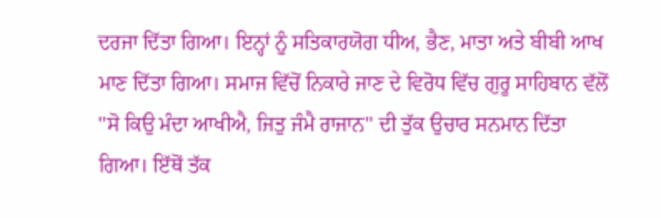ਦਰਜਾ ਦਿੱਤਾ ਗਿਆ। ਇਨ੍ਹਾਂ ਨੂੰ ਸਤਿਕਾਰਯੋਗ ਧੀਅ, ਭੈਣ, ਮਾਤਾ ਅਤੇ ਬੀਬੀ ਆਖ ਮਾਣ ਦਿੱਤਾ ਗਿਆ। ਸਮਾਜ ਵਿੱਚੋਂ ਨਿਕਾਰੇ ਜਾਣ ਦੇ ਵਿਰੋਧ ਵਿੱਚ ਗੁਰੂ ਸਾਹਿਬਾਨ ਵੱਲੋਂ ''ਸੋ ਕਿਉ ਮੰਦਾ ਆਖੀਐ, ਜਿਤੁ ਜੰਮੈ ਰਾਜਾਨ'' ਦੀ ਤੁੱਕ ਉਚਾਰ ਸਨਮਾਨ ਦਿੱਤਾ ਗਿਆ। ਇੱਥੋਂ ਤੱਕ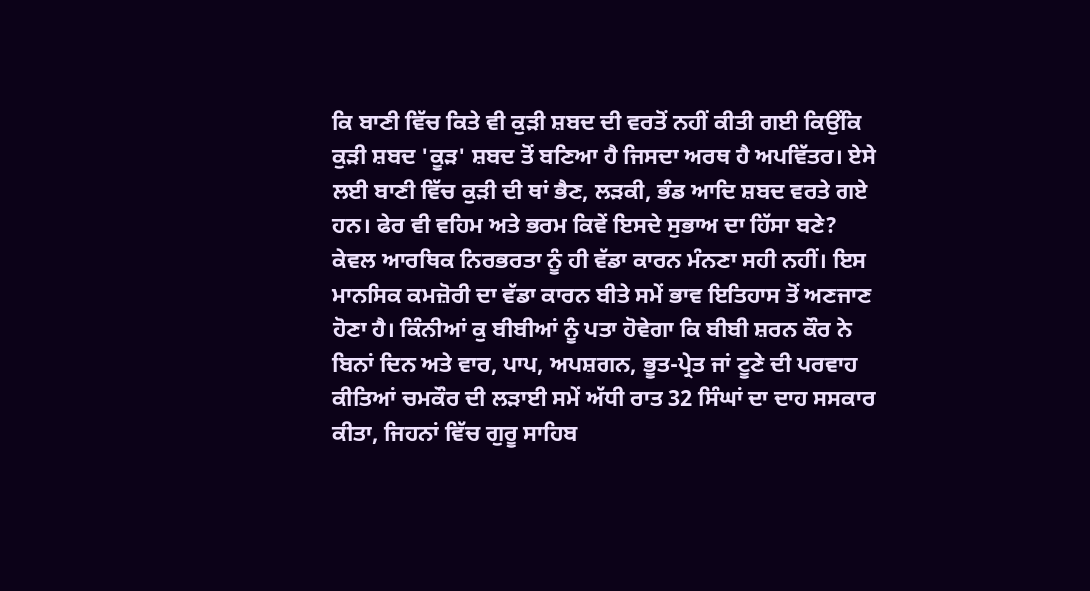ਕਿ ਬਾਣੀ ਵਿੱਚ ਕਿਤੇ ਵੀ ਕੁੜੀ ਸ਼ਬਦ ਦੀ ਵਰਤੋਂ ਨਹੀਂ ਕੀਤੀ ਗਈ ਕਿਉਂਕਿ ਕੁੜੀ ਸ਼ਬਦ 'ਕੂੜ' ਸ਼ਬਦ ਤੋਂ ਬਣਿਆ ਹੈ ਜਿਸਦਾ ਅਰਥ ਹੈ ਅਪਵਿੱਤਰ। ਏਸੇ ਲਈ ਬਾਣੀ ਵਿੱਚ ਕੁੜੀ ਦੀ ਥਾਂ ਭੈਣ, ਲੜਕੀ, ਭੰਡ ਆਦਿ ਸ਼ਬਦ ਵਰਤੇ ਗਏ ਹਨ। ਫੇਰ ਵੀ ਵਹਿਮ ਅਤੇ ਭਰਮ ਕਿਵੇਂ ਇਸਦੇ ਸੁਭਾਅ ਦਾ ਹਿੱਸਾ ਬਣੇ? ਕੇਵਲ ਆਰਥਿਕ ਨਿਰਭਰਤਾ ਨੂੰ ਹੀ ਵੱਡਾ ਕਾਰਨ ਮੰਨਣਾ ਸਹੀ ਨਹੀਂ। ਇਸ ਮਾਨਸਿਕ ਕਮਜ਼ੋਰੀ ਦਾ ਵੱਡਾ ਕਾਰਨ ਬੀਤੇ ਸਮੇਂ ਭਾਵ ਇਤਿਹਾਸ ਤੋਂ ਅਣਜਾਣ ਹੋਣਾ ਹੈ। ਕਿੰਨੀਆਂ ਕੁ ਬੀਬੀਆਂ ਨੂੰ ਪਤਾ ਹੋਵੇਗਾ ਕਿ ਬੀਬੀ ਸ਼ਰਨ ਕੌਰ ਨੇ ਬਿਨਾਂ ਦਿਨ ਅਤੇ ਵਾਰ, ਪਾਪ, ਅਪਸ਼ਗਨ, ਭੂਤ-ਪ੍ਰੇਤ ਜਾਂ ਟੂਣੇ ਦੀ ਪਰਵਾਹ ਕੀਤਿਆਂ ਚਮਕੌਰ ਦੀ ਲੜਾਈ ਸਮੇਂ ਅੱਧੀ ਰਾਤ 32 ਸਿੰਘਾਂ ਦਾ ਦਾਹ ਸਸਕਾਰ ਕੀਤਾ, ਜਿਹਨਾਂ ਵਿੱਚ ਗੁਰੂ ਸਾਹਿਬ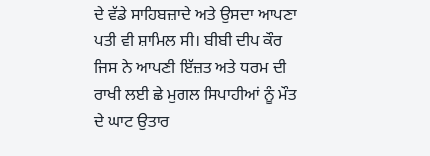ਦੇ ਵੱਡੇ ਸਾਹਿਬਜ਼ਾਦੇ ਅਤੇ ਉਸਦਾ ਆਪਣਾ ਪਤੀ ਵੀ ਸ਼ਾਮਿਲ ਸੀ। ਬੀਬੀ ਦੀਪ ਕੌਰ ਜਿਸ ਨੇ ਆਪਣੀ ਇੱਜ਼ਤ ਅਤੇ ਧਰਮ ਦੀ ਰਾਖੀ ਲਈ ਛੇ ਮੁਗਲ ਸਿਪਾਹੀਆਂ ਨੂੰ ਮੌਤ ਦੇ ਘਾਟ ਉਤਾਰ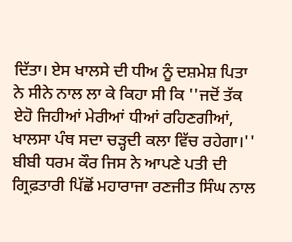ਦਿੱਤਾ। ਏਸ ਖਾਲਸੇ ਦੀ ਧੀਅ ਨੂੰ ਦਸ਼ਮੇਸ਼ ਪਿਤਾ ਨੇ ਸੀਨੇ ਨਾਲ ਲਾ ਕੇ ਕਿਹਾ ਸੀ ਕਿ ''ਜਦੋਂ ਤੱਕ ਏਹੋ ਜਿਹੀਆਂ ਮੇਰੀਆਂ ਧੀਆਂ ਰਹਿਣਗੀਆਂ, ਖਾਲਸਾ ਪੰਥ ਸਦਾ ਚੜ੍ਹਦੀ ਕਲਾ ਵਿੱਚ ਰਹੇਗਾ।'' ਬੀਬੀ ਧਰਮ ਕੌਰ ਜਿਸ ਨੇ ਆਪਣੇ ਪਤੀ ਦੀ ਗ੍ਰਿਫ਼ਤਾਰੀ ਪਿੱਛੋਂ ਮਹਾਰਾਜਾ ਰਣਜੀਤ ਸਿੰਘ ਨਾਲ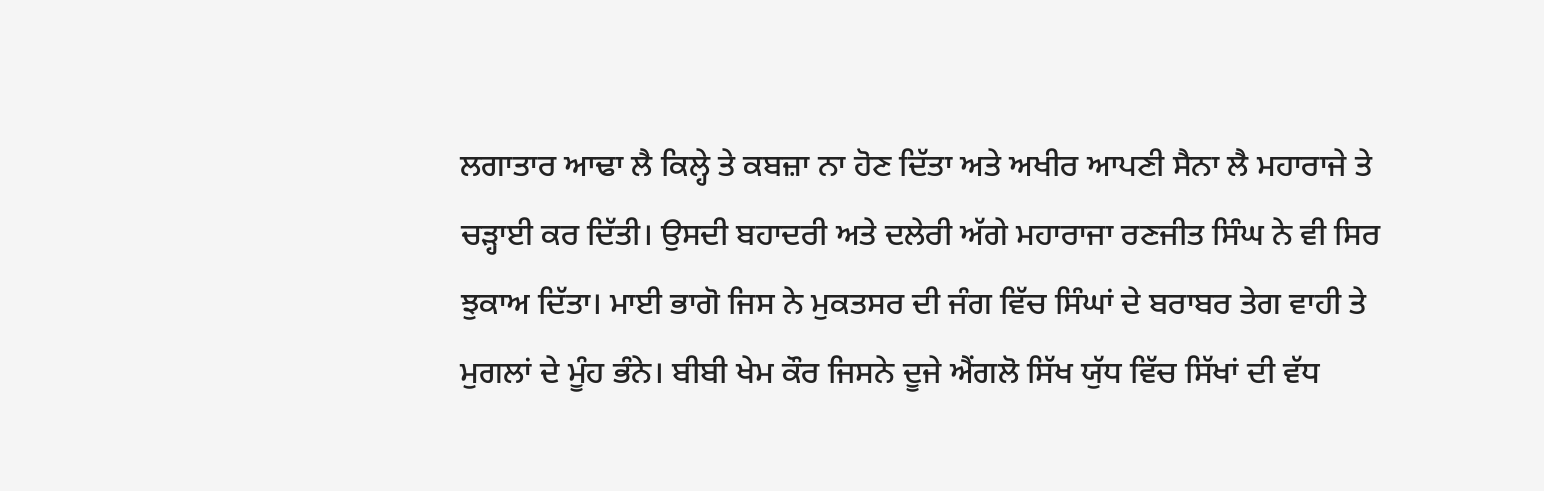ਲਗਾਤਾਰ ਆਢਾ ਲੈ ਕਿਲ੍ਹੇ ਤੇ ਕਬਜ਼ਾ ਨਾ ਹੋਣ ਦਿੱਤਾ ਅਤੇ ਅਖੀਰ ਆਪਣੀ ਸੈਨਾ ਲੈ ਮਹਾਰਾਜੇ ਤੇ ਚੜ੍ਹਾਈ ਕਰ ਦਿੱਤੀ। ਉਸਦੀ ਬਹਾਦਰੀ ਅਤੇ ਦਲੇਰੀ ਅੱਗੇ ਮਹਾਰਾਜਾ ਰਣਜੀਤ ਸਿੰਘ ਨੇ ਵੀ ਸਿਰ ਝੁਕਾਅ ਦਿੱਤਾ। ਮਾਈ ਭਾਗੋ ਜਿਸ ਨੇ ਮੁਕਤਸਰ ਦੀ ਜੰਗ ਵਿੱਚ ਸਿੰਘਾਂ ਦੇ ਬਰਾਬਰ ਤੇਗ ਵਾਹੀ ਤੇ ਮੁਗਲਾਂ ਦੇ ਮੂੰਹ ਭੰਨੇ। ਬੀਬੀ ਖੇਮ ਕੌਰ ਜਿਸਨੇ ਦੂਜੇ ਐਂਗਲੋ ਸਿੱਖ ਯੁੱਧ ਵਿੱਚ ਸਿੱਖਾਂ ਦੀ ਵੱਧ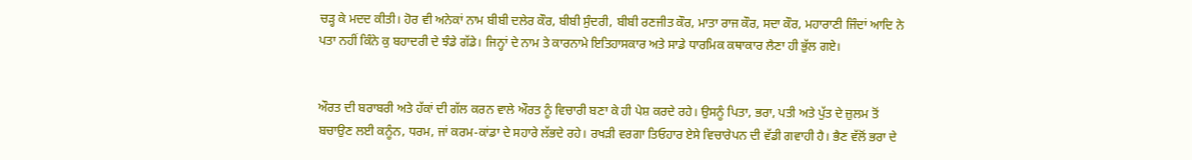ਚੜ੍ਹ ਕੇ ਮਦਦ ਕੀਤੀ। ਹੋਰ ਵੀ ਅਨੇਕਾਂ ਨਾਮ ਬੀਬੀ ਦਲੇਰ ਕੌਰ, ਬੀਬੀ ਸੁੰਦਰੀ, ਬੀਬੀ ਰਣਜੀਤ ਕੌਰ, ਮਾਤਾ ਰਾਜ ਕੌਰ, ਸਦਾ ਕੌਰ, ਮਹਾਰਾਣੀ ਜਿੰਦਾਂ ਆਦਿ ਨੇ ਪਤਾ ਨਹੀਂ ਕਿੰਨੇ ਕੁ ਬਹਾਦਰੀ ਦੇ ਝੰਡੇ ਗੱਡੇ। ਜਿਨ੍ਹਾਂ ਦੇ ਨਾਮ ਤੇ ਕਾਰਨਾਮੇ ਇਤਿਹਾਸਕਾਰ ਅਤੇ ਸਾਡੇ ਧਾਰਮਿਕ ਕਥਾਕਾਰ ਲੈਣਾ ਹੀ ਭੁੱਲ ਗਏ।


ਔਰਤ ਦੀ ਬਰਾਬਰੀ ਅਤੇ ਹੱਕਾਂ ਦੀ ਗੱਲ ਕਰਨ ਵਾਲੇ ਔਰਤ ਨੂੰ ਵਿਚਾਰੀ ਬਣਾ ਕੇ ਹੀ ਪੇਸ਼ ਕਰਦੇ ਰਹੇ। ਉਸਨੂੰ ਪਿਤਾ, ਭਰਾ, ਪਤੀ ਅਤੇ ਪੁੱਤ ਦੇ ਜ਼ੁਲਮ ਤੋਂ ਬਚਾਉਣ ਲਈ ਕਨੂੰਨ, ਧਰਮ, ਜਾਂ ਕਰਮ-ਕਾਂਡਾ ਦੇ ਸਹਾਰੇ ਲੱਭਦੇ ਰਹੇ। ਰਖੜੀ ਵਰਗਾ ਤਿਓਹਾਰ ਏਸੇ ਵਿਚਾਰੇਪਨ ਦੀ ਵੱਡੀ ਗਵਾਹੀ ਹੈ। ਭੈਣ ਵੱਲੋਂ ਭਰਾ ਦੇ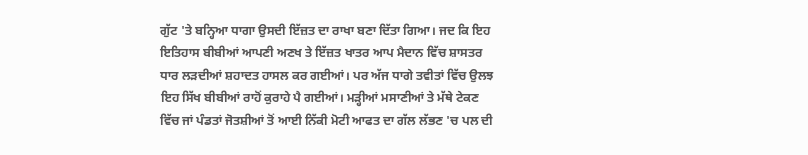ਗੁੱਟ 'ਤੇ ਬਨ੍ਹਿਆ ਧਾਗਾ ਉਸਦੀ ਇੱਜ਼ਤ ਦਾ ਰਾਖਾ ਬਣਾ ਦਿੱਤਾ ਗਿਆ। ਜਦ ਕਿ ਇਹ ਇਤਿਹਾਸ ਬੀਬੀਆਂ ਆਪਣੀ ਅਣਖ ਤੇ ਇੱਜ਼ਤ ਖਾਤਰ ਆਪ ਮੈਦਾਨ ਵਿੱਚ ਸ਼ਾਸਤਰ ਧਾਰ ਲੜਦੀਆਂ ਸ਼ਹਾਦਤ ਹਾਸਲ ਕਰ ਗਈਆਂ। ਪਰ ਅੱਜ ਧਾਗੇ ਤਵੀਤਾਂ ਵਿੱਚ ਉਲਝ ਇਹ ਸਿੱਖ ਬੀਬੀਆਂ ਰਾਹੋਂ ਕੁਰਾਹੇ ਪੈ ਗਈਆਂ। ਮੜ੍ਹੀਆਂ ਮਸਾਣੀਆਂ ਤੇ ਮੱਥੇ ਟੇਕਣ ਵਿੱਚ ਜਾਂ ਪੰਡਤਾਂ ਜੋਤਸ਼ੀਆਂ ਤੋਂ ਆਈ ਨਿੱਕੀ ਮੋਟੀ ਆਫਤ ਦਾ ਗੱਲ ਲੱਭਣ 'ਚ ਪਲ ਦੀ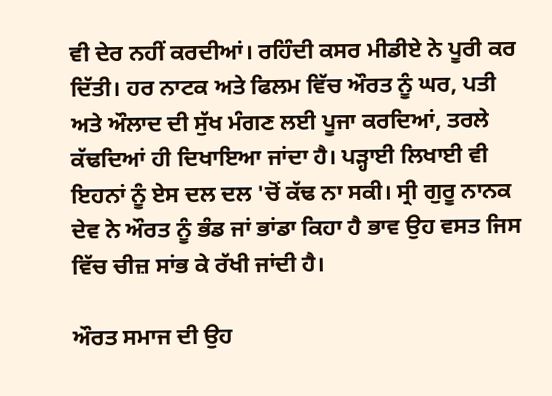ਵੀ ਦੇਰ ਨਹੀਂ ਕਰਦੀਆਂ। ਰਹਿੰਦੀ ਕਸਰ ਮੀਡੀਏ ਨੇ ਪੂਰੀ ਕਰ ਦਿੱਤੀ। ਹਰ ਨਾਟਕ ਅਤੇ ਫਿਲਮ ਵਿੱਚ ਔਰਤ ਨੂੰ ਘਰ, ਪਤੀ ਅਤੇ ਔਲਾਦ ਦੀ ਸੁੱਖ ਮੰਗਣ ਲਈ ਪੂਜਾ ਕਰਦਿਆਂ, ਤਰਲੇ ਕੱਢਦਿਆਂ ਹੀ ਦਿਖਾਇਆ ਜਾਂਦਾ ਹੈ। ਪੜ੍ਹਾਈ ਲਿਖਾਈ ਵੀ ਇਹਨਾਂ ਨੂੰ ਏਸ ਦਲ ਦਲ 'ਚੋਂ ਕੱਢ ਨਾ ਸਕੀ। ਸ੍ਰੀ ਗੁਰੂ ਨਾਨਕ ਦੇਵ ਨੇ ਔਰਤ ਨੂੰ ਭੰਡ ਜਾਂ ਭਾਂਡਾ ਕਿਹਾ ਹੈ ਭਾਵ ਉਹ ਵਸਤ ਜਿਸ ਵਿੱਚ ਚੀਜ਼ ਸਾਂਭ ਕੇ ਰੱਖੀ ਜਾਂਦੀ ਹੈ।

ਔਰਤ ਸਮਾਜ ਦੀ ਉਹ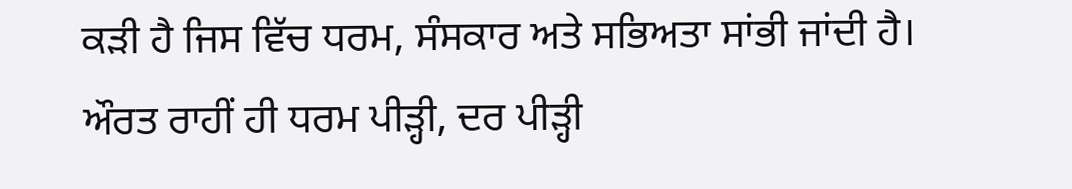ਕੜੀ ਹੈ ਜਿਸ ਵਿੱਚ ਧਰਮ, ਸੰਸਕਾਰ ਅਤੇ ਸਭਿਅਤਾ ਸਾਂਭੀ ਜਾਂਦੀ ਹੈ। ਔਰਤ ਰਾਹੀਂ ਹੀ ਧਰਮ ਪੀੜ੍ਹੀ, ਦਰ ਪੀੜ੍ਹੀ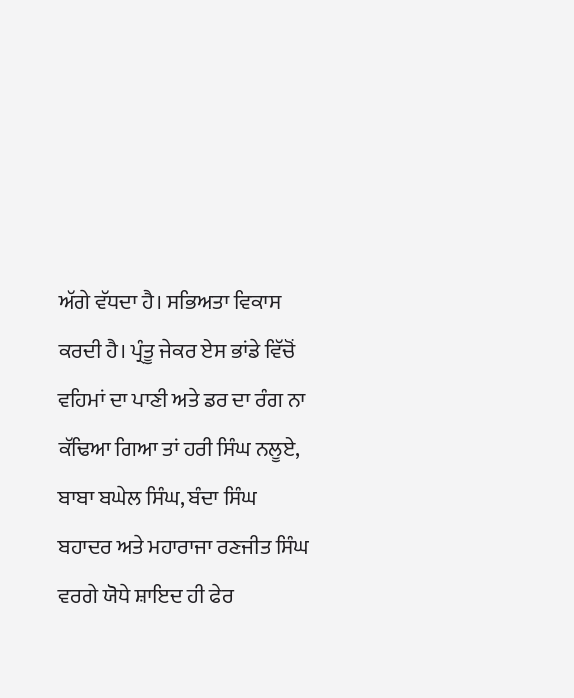ਅੱਗੇ ਵੱਧਦਾ ਹੈ। ਸਭਿਅਤਾ ਵਿਕਾਸ ਕਰਦੀ ਹੈ। ਪ੍ਰੰਤੂ ਜੇਕਰ ਏਸ ਭਾਂਡੇ ਵਿੱਚੋਂ ਵਹਿਮਾਂ ਦਾ ਪਾਣੀ ਅਤੇ ਡਰ ਦਾ ਰੰਗ ਨਾ ਕੱਢਿਆ ਗਿਆ ਤਾਂ ਹਰੀ ਸਿੰਘ ਨਲੂਏ, ਬਾਬਾ ਬਘੇਲ ਸਿੰਘ, ਬੰਦਾ ਸਿੰਘ ਬਹਾਦਰ ਅਤੇ ਮਹਾਰਾਜਾ ਰਣਜੀਤ ਸਿੰਘ ਵਰਗੇ ਯੋਧੇ ਸ਼ਾਇਦ ਹੀ ਫੇਰ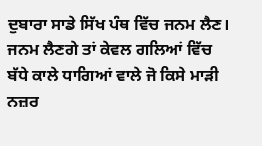ਦੁਬਾਰਾ ਸਾਡੇ ਸਿੱਖ ਪੰਥ ਵਿੱਚ ਜਨਮ ਲੈਣ। ਜਨਮ ਲੈਣਗੇ ਤਾਂ ਕੇਵਲ ਗਲਿਆਂ ਵਿੱਚ ਬੱਧੇ ਕਾਲੇ ਧਾਗਿਆਂ ਵਾਲੇ ਜੋ ਕਿਸੇ ਮਾੜੀ ਨਜ਼ਰ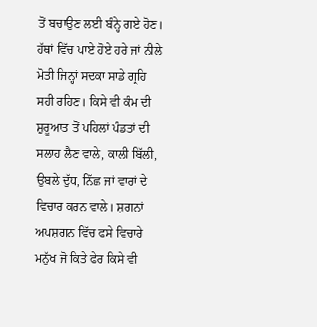ਤੋਂ ਬਚਾਉਣ ਲਈ ਬੰਨ੍ਹੇ ਗਏ ਹੋਣ। ਹੱਥਾਂ ਵਿੱਚ ਪਾਏ ਹੋਏ ਹਰੇ ਜਾਂ ਨੀਲੇ ਮੋਤੀ ਜਿਨ੍ਹਾਂ ਸਦਕਾ ਸਾਡੇ ਗ੍ਰਹਿ ਸਹੀ ਰਹਿਣ। ਕਿਸੇ ਵੀ ਕੰਮ ਦੀ ਸ਼ੁਰੂਆਤ ਤੋਂ ਪਹਿਲਾਂ ਪੰਡਤਾਂ ਦੀ ਸਲਾਹ ਲੈਣ ਵਾਲੇ, ਕਾਲੀ ਬਿੱਲੀ, ਉਬਲੇ ਦੁੱਧ, ਨਿੱਛ ਜਾਂ ਵਾਰਾਂ ਦੇ ਵਿਚਾਰ ਕਰਨ ਵਾਲੇ। ਸ਼ਗਨਾਂ ਅਪਸ਼ਗਨ ਵਿੱਚ ਫਸੇ ਵਿਚਾਰੇ ਮਨੁੱਖ ਜੋ ਕਿਤੇ ਫੇਰ ਕਿਸੇ ਵੀ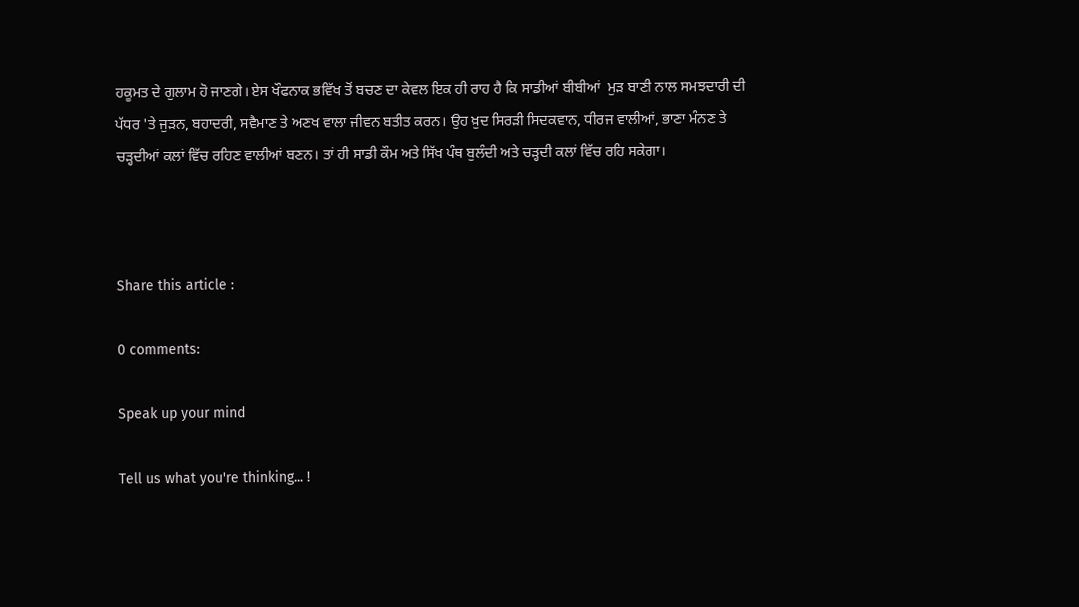ਹਕੂਮਤ ਦੇ ਗੁਲਾਮ ਹੋ ਜਾਣਗੇ। ਏਸ ਖੌਫਨਾਕ ਭਵਿੱਖ ਤੋਂ ਬਚਣ ਦਾ ਕੇਵਲ ਇਕ ਹੀ ਰਾਹ ਹੈ ਕਿ ਸਾਡੀਆਂ ਬੀਬੀਆਂ  ਮੁੜ ਬਾਣੀ ਨਾਲ ਸਮਝਦਾਰੀ ਦੀ ਪੱਧਰ 'ਤੇ ਜੁੜਨ, ਬਹਾਦਰੀ, ਸਵੈਮਾਣ ਤੇ ਅਣਖ ਵਾਲਾ ਜੀਵਨ ਬਤੀਤ ਕਰਨ। ਉਹ ਖ਼ੁਦ ਸਿਰੜੀ ਸਿਦਕਵਾਨ, ਧੀਰਜ ਵਾਲੀਆਂ, ਭਾਣਾ ਮੰਨਣ ਤੇ ਚੜ੍ਹਦੀਆਂ ਕਲਾਂ ਵਿੱਚ ਰਹਿਣ ਵਾਲੀਆਂ ਬਣਨ। ਤਾਂ ਹੀ ਸਾਡੀ ਕੌਮ ਅਤੇ ਸਿੱਖ ਪੰਥ ਬੁਲੰਦੀ ਅਤੇ ਚੜ੍ਹਦੀ ਕਲਾਂ ਵਿੱਚ ਰਹਿ ਸਕੇਗਾ।



Share this article :

0 comments:

Speak up your mind

Tell us what you're thinking... !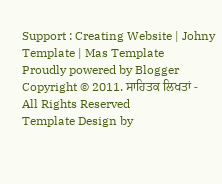Support : Creating Website | Johny Template | Mas Template
Proudly powered by Blogger
Copyright © 2011. ਸਾਹਿਤਕ ਲਿਖਤਾਂ - All Rights Reserved
Template Design by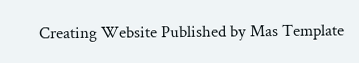Creating Website Published by Mas Template